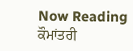Now Reading
ਕੌਮਾਂਤਰੀ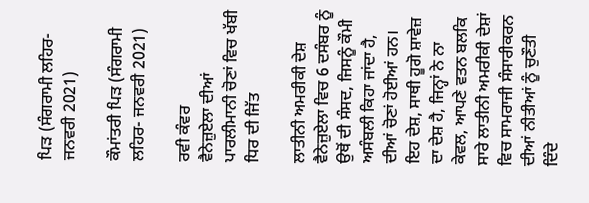ਪਿੜ (ਸੰਗਰਾਮੀ ਲਹਿਰ- ਜਨਵਰੀ 2021)

ਕੌਮਾਂਤਰੀ ਪਿੜ (ਸੰਗਰਾਮੀ ਲਹਿਰ- ਜਨਵਰੀ 2021)

ਰਵੀ ਕੰਵਰ
ਵੈਨੇਜ਼ੁਏਲਾ ਦੀਆਂ ਪਾਰਲੀਮਾਨੀ ਚੋਣਾਂ ਵਿਚ ਖੱਬੀ ਧਿਰ ਦੀ ਜਿੱਤ

ਲਾਤੀਨੀ ਅਮਰੀਕੀ ਦੇਸ਼ ਵੈਨੇਜ਼ੁਏਲਾ ਵਿਚ 6 ਦਸੰਬਰ ਨੂੰ ਉਥੋਂ ਦੀ ਸੰਸਦ, ਜਿਸਨੂੰ ਕੌਮੀ ਅਸੰਬਲੀ ਕਿਹਾ ਜਾਂਦਾ ਹੈ, ਦੀਆਂ ਚੋਣਾਂ ਹੋਈਆਂ ਹਨ। ਇਹ ਦੇਸ਼, ਸਾਥੀ ਹੂਗੋ ਸ਼ਾਵੇਜ਼ ਦਾ ਦੇਸ਼ ਹੈ, ਜਿਨ੍ਹਾਂ ਨੇ ਨਾ ਕੇਵਲ, ਆਪਣੇ ਵਤਨ ਬਲਕਿ ਸਾਰੇ ਲਾਤੀਨੀ ਅਮਰੀਕੀ ਦੇਸ਼ਾਂ ਵਿਚ ਸਾਮਰਾਜੀ ਸੰਸਾਰੀਕਰਨ ਦੀਆਂ ਨੀਤੀਆਂ ਨੂੰ ਚੁਣੌਤੀ ਦਿੰਦੇ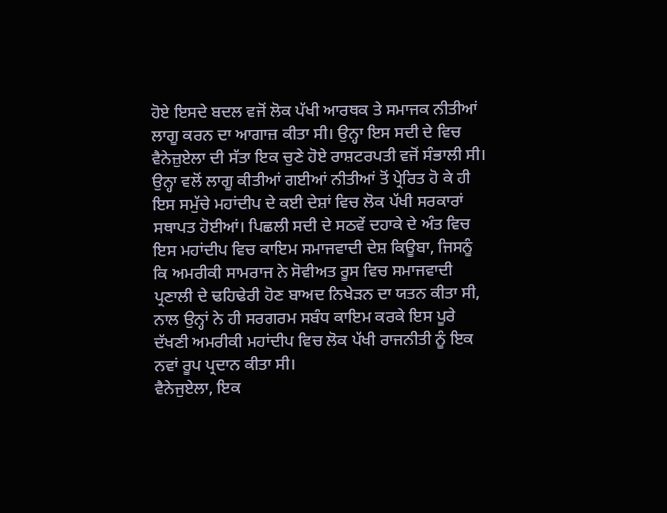ਹੋਏ ਇਸਦੇ ਬਦਲ ਵਜੋਂ ਲੋਕ ਪੱਖੀ ਆਰਥਕ ਤੇ ਸਮਾਜਕ ਨੀਤੀਆਂ ਲਾਗੂ ਕਰਨ ਦਾ ਆਗਾਜ਼ ਕੀਤਾ ਸੀ। ਉਨ੍ਹਾ ਇਸ ਸਦੀ ਦੇ ਵਿਚ ਵੈਨੇਜ਼ੁਏਲਾ ਦੀ ਸੱਤਾ ਇਕ ਚੁਣੇ ਹੋਏ ਰਾਸ਼ਟਰਪਤੀ ਵਜੋਂ ਸੰਭਾਲੀ ਸੀ। ਉਨ੍ਹਾ ਵਲੋਂ ਲਾਗੂ ਕੀਤੀਆਂ ਗਈਆਂ ਨੀਤੀਆਂ ਤੋਂ ਪ੍ਰੇਰਿਤ ਹੋ ਕੇ ਹੀ ਇਸ ਸਮੁੱਚੇ ਮਹਾਂਦੀਪ ਦੇ ਕਈ ਦੇਸ਼ਾਂ ਵਿਚ ਲੋਕ ਪੱਖੀ ਸਰਕਾਰਾਂ ਸਥਾਪਤ ਹੋਈਆਂ। ਪਿਛਲੀ ਸਦੀ ਦੇ ਸਠਵੇਂ ਦਹਾਕੇ ਦੇ ਅੰਤ ਵਿਚ ਇਸ ਮਹਾਂਦੀਪ ਵਿਚ ਕਾਇਮ ਸਮਾਜਵਾਦੀ ਦੇਸ਼ ਕਿਊਬਾ, ਜਿਸਨੂੰ ਕਿ ਅਮਰੀਕੀ ਸਾਮਰਾਜ ਨੇ ਸੋਵੀਅਤ ਰੂਸ ਵਿਚ ਸਮਾਜਵਾਦੀ ਪ੍ਰਣਾਲੀ ਦੇ ਢਹਿਢੇਰੀ ਹੋਣ ਬਾਅਦ ਨਿਖੇੜਨ ਦਾ ਯਤਨ ਕੀਤਾ ਸੀ, ਨਾਲ ਉਨ੍ਹਾਂ ਨੇ ਹੀ ਸਰਗਰਮ ਸਬੰਧ ਕਾਇਮ ਕਰਕੇ ਇਸ ਪੂਰੇ ਦੱਖਣੀ ਅਮਰੀਕੀ ਮਹਾਂਦੀਪ ਵਿਚ ਲੋਕ ਪੱਖੀ ਰਾਜਨੀਤੀ ਨੂੰ ਇਕ ਨਵਾਂ ਰੂਪ ਪ੍ਰਦਾਨ ਕੀਤਾ ਸੀ।
ਵੈਨੇਜੁਏਲਾ, ਇਕ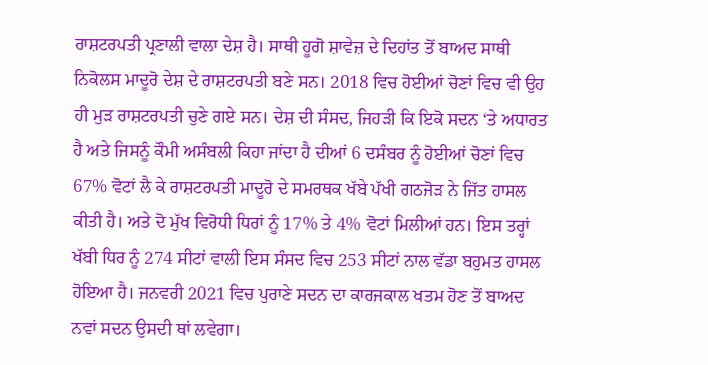ਰਾਸ਼ਟਰਪਤੀ ਪ੍ਰਣਾਲੀ ਵਾਲਾ ਦੇਸ਼ ਹੈ। ਸਾਥੀ ਹੂਗੋ ਸ਼ਾਵੇਜ਼ ਦੇ ਦਿਹਾਂਤ ਤੋਂ ਬਾਅਦ ਸਾਥੀ ਨਿਕੋਲਸ ਮਾਦੂਰੋ ਦੇਸ਼ ਦੇ ਰਾਸ਼ਟਰਪਤੀ ਬਣੇ ਸਨ। 2018 ਵਿਚ ਹੋਈਆਂ ਚੋਣਾਂ ਵਿਚ ਵੀ ਉਹ ਹੀ ਮੁੜ ਰਾਸ਼ਟਰਪਤੀ ਚੁਣੇ ਗਏ ਸਨ। ਦੇਸ਼ ਦੀ ਸੰਸਦ, ਜਿਹੜੀ ਕਿ ਇਕੋ ਸਦਨ ‘ਤੇ ਅਧਾਰਤ ਹੈ ਅਤੇ ਜਿਸਨੂੰ ਕੌਮੀ ਅਸੰਬਲੀ ਕਿਹਾ ਜਾਂਦਾ ਹੈ ਦੀਆਂ 6 ਦਸੰਬਰ ਨੂੰ ਹੋਈਆਂ ਚੋਣਾਂ ਵਿਚ 67% ਵੋਟਾਂ ਲੈ ਕੇ ਰਾਸ਼ਟਰਪਤੀ ਮਾਦੂਰੋ ਦੇ ਸਮਰਥਕ ਖੱਬੇ ਪੱਖੀ ਗਠਜੋੜ ਨੇ ਜਿੱਤ ਹਾਸਲ ਕੀਤੀ ਹੈ। ਅਤੇ ਦੋ ਮੁੱਖ ਵਿਰੋਧੀ ਧਿਰਾਂ ਨੂੰ 17% ਤੇ 4% ਵੋਟਾਂ ਮਿਲੀਆਂ ਹਨ। ਇਸ ਤਰ੍ਹਾਂ ਖੱਬੀ ਧਿਰ ਨੂੰ 274 ਸੀਟਾਂ ਵਾਲੀ ਇਸ ਸੰਸਦ ਵਿਚ 253 ਸੀਟਾਂ ਨਾਲ ਵੱਡਾ ਬਹੁਮਤ ਹਾਸਲ ਹੋਇਆ ਹੈ। ਜਨਵਰੀ 2021 ਵਿਚ ਪੁਰਾਣੇ ਸਦਨ ਦਾ ਕਾਰਜਕਾਲ ਖਤਮ ਹੋਣ ਤੋਂ ਬਾਅਦ ਨਵਾਂ ਸਦਨ ਉਸਦੀ ਥਾਂ ਲਵੇਗਾ।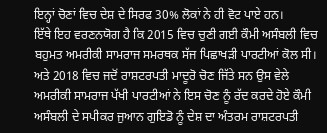ਇਨ੍ਹਾਂ ਚੋਣਾਂ ਵਿਚ ਦੇਸ਼ ਦੇ ਸਿਰਫ 30% ਲੋਕਾਂ ਨੇ ਹੀ ਵੋਟ ਪਾਏ ਹਨ।
ਇੱਥੇ ਇਹ ਵਰਣਨਯੋਗ ਹੈ ਕਿ 2015 ਵਿਚ ਚੁਣੀ ਗਈ ਕੌਮੀ ਅਸੰਬਲੀ ਵਿਚ ਬਹੁਮਤ ਅਮਰੀਕੀ ਸਾਮਰਾਜ ਸਮਰਥਕ ਸੱਜ ਪਿਛਾਖੜੀ ਪਾਰਟੀਆਂ ਕੋਲ ਸੀ। ਅਤੇ 2018 ਵਿਚ ਜਦੋਂ ਰਾਸ਼ਟਰਪਤੀ ਮਾਦੂਰੋ ਚੋਣ ਜਿੱਤੇ ਸਨ ਉਸ ਵੇਲੇ ਅਮਰੀਕੀ ਸਾਮਰਾਜ ਪੱਖੀ ਪਾਰਟੀਆਂ ਨੇ ਇਸ ਚੋਣ ਨੂੰ ਰੱਦ ਕਰਦੇ ਹੋਏ ਕੌਮੀ ਅਸੰਬਲੀ ਦੇ ਸਪੀਕਰ ਜੁਆਨ ਗੁਇਡੋ ਨੂੰ ਦੇਸ਼ ਦਾ ਅੰਤਰਮ ਰਾਸ਼ਟਰਪਤੀ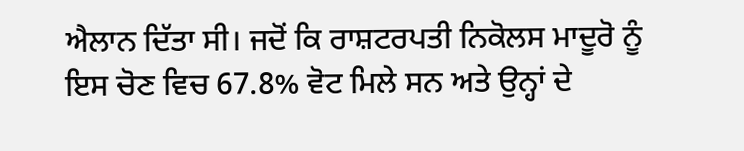ਐਲਾਨ ਦਿੱਤਾ ਸੀ। ਜਦੋਂ ਕਿ ਰਾਸ਼ਟਰਪਤੀ ਨਿਕੋਲਸ ਮਾਦੂਰੋ ਨੂੰ ਇਸ ਚੋਣ ਵਿਚ 67.8% ਵੋਟ ਮਿਲੇ ਸਨ ਅਤੇ ਉਨ੍ਹਾਂ ਦੇ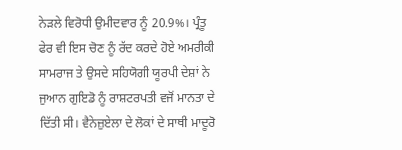ਨੇੜਲੇ ਵਿਰੋਧੀ ਉਮੀਦਵਾਰ ਨੂੰ 20.9%। ਪ੍ਰੰਤੂ ਫੇਰ ਵੀ ਇਸ ਚੋਣ ਨੂੰ ਰੱਦ ਕਰਦੇ ਹੋਏ ਅਮਰੀਕੀ ਸਾਮਰਾਜ ਤੇ ਉਸਦੇ ਸਹਿਯੋਗੀ ਯੂਰਪੀ ਦੇਸ਼ਾਂ ਨੇ ਜੁਆਨ ਗੁਇਡੋ ਨੂੰ ਰਾਸ਼ਟਰਪਤੀ ਵਜੋਂ ਮਾਨਤਾ ਦੇ ਦਿੱਤੀ ਸੀ। ਵੈਨੇਜ਼ੁਏਲਾ ਦੇ ਲੋਕਾਂ ਦੇ ਸਾਥੀ ਮਾਦੂਰੋ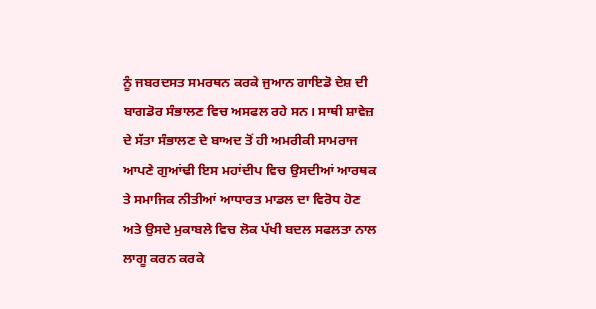ਨੂੰ ਜਬਰਦਸਤ ਸਮਰਥਨ ਕਰਕੇ ਜੁਆਨ ਗਾਇਡੋ ਦੇਸ਼ ਦੀ ਬਾਗਡੋਰ ਸੰਭਾਲਣ ਵਿਚ ਅਸਫਲ ਰਹੇ ਸਨ। ਸਾਥੀ ਸ਼ਾਵੇਜ਼ ਦੇ ਸੱਤਾ ਸੰਭਾਲਣ ਦੇ ਬਾਅਦ ਤੋਂ ਹੀ ਅਮਰੀਕੀ ਸਾਮਰਾਜ ਆਪਣੇ ਗੁਆਂਢੀ ਇਸ ਮਹਾਂਦੀਪ ਵਿਚ ਉਸਦੀਆਂ ਆਰਥਕ ਤੇ ਸਮਾਜਿਕ ਨੀਤੀਆਂ ਆਧਾਰਤ ਮਾਡਲ ਦਾ ਵਿਰੋਧ ਹੋਣ ਅਤੇ ਉਸਦੇ ਮੁਕਾਬਲੇ ਵਿਚ ਲੋਕ ਪੱਖੀ ਬਦਲ ਸਫਲਤਾ ਨਾਲ ਲਾਗੂ ਕਰਨ ਕਰਕੇ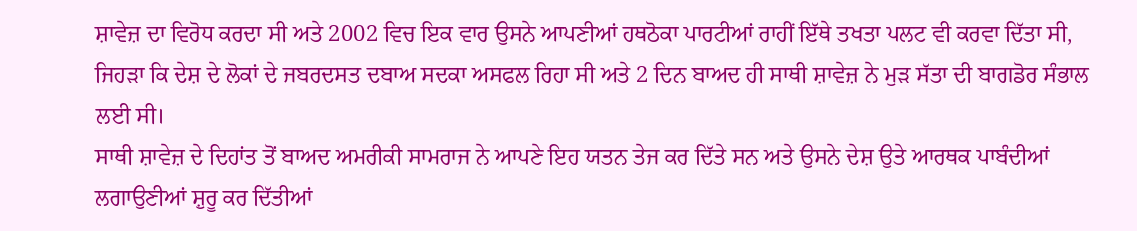ਸ਼ਾਵੇਜ਼ ਦਾ ਵਿਰੋਧ ਕਰਦਾ ਸੀ ਅਤੇ 2002 ਵਿਚ ਇਕ ਵਾਰ ਉਸਨੇ ਆਪਣੀਆਂ ਹਥਠੋਕਾ ਪਾਰਟੀਆਂ ਰਾਹੀਂ ਇੱਥੇ ਤਖਤਾ ਪਲਟ ਵੀ ਕਰਵਾ ਦਿੱਤਾ ਸੀ, ਜਿਹੜਾ ਕਿ ਦੇਸ਼ ਦੇ ਲੋਕਾਂ ਦੇ ਜਬਰਦਸਤ ਦਬਾਅ ਸਦਕਾ ਅਸਫਲ ਰਿਹਾ ਸੀ ਅਤੇ 2 ਦਿਨ ਬਾਅਦ ਹੀ ਸਾਥੀ ਸ਼ਾਵੇਜ਼ ਨੇ ਮੁੜ ਸੱਤਾ ਦੀ ਬਾਗਡੋਰ ਸੰਭਾਲ ਲਈ ਸੀ।
ਸਾਥੀ ਸ਼ਾਵੇਜ਼ ਦੇ ਦਿਹਾਂਤ ਤੋਂ ਬਾਅਦ ਅਮਰੀਕੀ ਸਾਮਰਾਜ ਨੇ ਆਪਣੇ ਇਹ ਯਤਨ ਤੇਜ ਕਰ ਦਿੱਤੇ ਸਨ ਅਤੇ ਉਸਨੇ ਦੇਸ਼ ਉਤੇ ਆਰਥਕ ਪਾਬੰਦੀਆਂ ਲਗਾਉਣੀਆਂ ਸ਼ੁਰੂ ਕਰ ਦਿੱਤੀਆਂ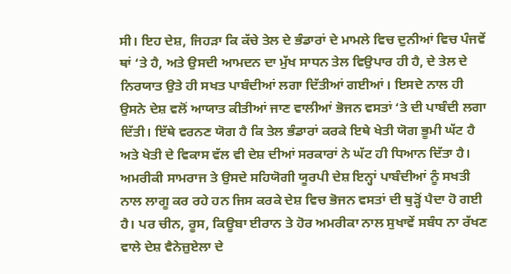ਸੀ। ਇਹ ਦੇਸ਼, ਜਿਹੜਾ ਕਿ ਕੱਚੇ ਤੇਲ ਦੇ ਭੰਡਾਰਾਂ ਦੇ ਮਾਮਲੇ ਵਿਚ ਦੁਨੀਆਂ ਵਿਚ ਪੰਜਵੇਂ ਥਾਂ ‘ਤੇ ਹੈ, ਅਤੇ ਉਸਦੀ ਆਮਦਨ ਦਾ ਮੁੱਖ ਸਾਧਨ ਤੇਲ ਵਿਉਪਾਰ ਹੀ ਹੈ, ਦੇ ਤੇਲ ਦੇ ਨਿਰਯਾਤ ਉਤੇ ਹੀ ਸਖਤ ਪਾਬੰਦੀਆਂ ਲਗਾ ਦਿੱਤੀਆਂ ਗਈਆਂ। ਇਸਦੇ ਨਾਲ ਹੀ ਉਸਨੇ ਦੇਸ਼ ਵਲੋਂ ਆਯਾਤ ਕੀਤੀਆਂ ਜਾਣ ਵਾਲੀਆਂ ਭੋਜਨ ਵਸਤਾਂ ‘ਤੇ ਦੀ ਪਾਬੰਦੀ ਲਗਾ ਦਿੱਤੀ। ਇੱਥੇ ਵਰਨਣ ਯੋਗ ਹੈ ਕਿ ਤੇਲ ਭੰਡਾਰਾਂ ਕਰਕੇ ਇਥੇ ਖੇਤੀ ਯੋਗ ਭੂਮੀ ਘੱਟ ਹੈ ਅਤੇ ਖੇਤੀ ਦੇ ਵਿਕਾਸ ਵੱਲ ਵੀ ਦੇਸ਼ ਦੀਆਂ ਸਰਕਾਰਾਂ ਨੇ ਘੱਟ ਹੀ ਧਿਆਨ ਦਿੱਤਾ ਹੈ। ਅਮਰੀਕੀ ਸਾਮਰਾਜ ਤੇ ਉਸਦੇ ਸਹਿਯੋਗੀ ਯੂਰਪੀ ਦੇਸ਼ ਇਨ੍ਹਾਂ ਪਾਬੰਦੀਆਂ ਨੂੰ ਸਖਤੀ ਨਾਲ ਲਾਗੂ ਕਰ ਰਹੇ ਹਨ ਜਿਸ ਕਰਕੇ ਦੇਸ਼ ਵਿਚ ਭੋਜਨ ਵਸਤਾਂ ਦੀ ਥੁੜ੍ਹੋਂ ਪੈਦਾ ਹੋ ਗਈ ਹੈ। ਪਰ ਚੀਨ, ਰੂਸ, ਕਿਊਬਾ ਈਰਾਨ ਤੇ ਹੋਰ ਅਮਰੀਕਾ ਨਾਲ ਸੁਖਾਵੇਂ ਸਬੰਧ ਨਾ ਰੱਖਣ ਵਾਲੇ ਦੇਸ਼ ਵੈਨੇਜ਼ੁਏਲਾ ਦੇ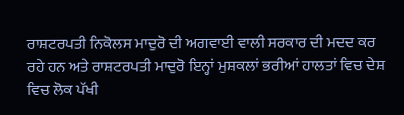ਰਾਸ਼ਟਰਪਤੀ ਨਿਕੋਲਸ ਮਾਦੁਰੋ ਦੀ ਅਗਵਾਈ ਵਾਲੀ ਸਰਕਾਰ ਦੀ ਮਦਦ ਕਰ ਰਹੇ ਹਨ ਅਤੇ ਰਾਸ਼ਟਰਪਤੀ ਮਾਦੁਰੋ ਇਨ੍ਹਾਂ ਮੁਸ਼ਕਲਾਂ ਭਰੀਆਂ ਹਾਲਤਾਂ ਵਿਚ ਦੇਸ਼ ਵਿਚ ਲੋਕ ਪੱਖੀ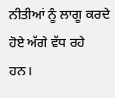ਨੀਤੀਆਂ ਨੂੰ ਲਾਗੂ ਕਰਦੇ ਹੋਏ ਅੱਗੇ ਵੱਧ ਰਹੇ ਹਨ।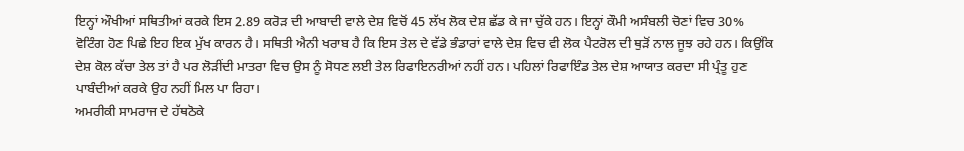ਇਨ੍ਹਾਂ ਔਖੀਆਂ ਸਥਿਤੀਆਂ ਕਰਕੇ ਇਸ 2.89 ਕਰੋੜ ਦੀ ਆਬਾਦੀ ਵਾਲੇ ਦੇਸ਼ ਵਿਚੋਂ 45 ਲੱਖ ਲੋਕ ਦੇਸ਼ ਛੱਡ ਕੇ ਜਾ ਚੁੱਕੇ ਹਨ। ਇਨ੍ਹਾਂ ਕੌਮੀ ਅਸੰਬਲੀ ਚੋਣਾਂ ਵਿਚ 30% ਵੋਟਿੰਗ ਹੋਣ ਪਿਛੇ ਇਹ ਇਕ ਮੁੱਖ ਕਾਰਨ ਹੈ। ਸਥਿਤੀ ਐਨੀ ਖਰਾਬ ਹੈ ਕਿ ਇਸ ਤੇਲ ਦੇ ਵੱਡੇ ਭੰਡਾਰਾਂ ਵਾਲੇ ਦੇਸ਼ ਵਿਚ ਵੀ ਲੋਕ ਪੈਟਰੋਲ ਦੀ ਥੁੜੋਂ ਨਾਲ ਜੂਝ ਰਹੇ ਹਨ। ਕਿਉਂਕਿ ਦੇਸ਼ ਕੋਲ ਕੱਚਾ ਤੇਲ ਤਾਂ ਹੈ ਪਰ ਲੋੜੀਂਦੀ ਮਾਤਰਾ ਵਿਚ ਉਸ ਨੂੰ ਸੋਧਣ ਲਈ ਤੇਲ ਰਿਫਾਇਨਰੀਆਂ ਨਹੀਂ ਹਨ। ਪਹਿਲਾਂ ਰਿਫਾਇੰਡ ਤੇਲ ਦੇਸ਼ ਆਯਾਤ ਕਰਦਾ ਸੀ ਪ੍ਰੰਤੂ ਹੁਣ ਪਾਬੰਦੀਆਂ ਕਰਕੇ ਉਹ ਨਹੀਂ ਮਿਲ ਪਾ ਰਿਹਾ।
ਅਮਰੀਕੀ ਸਾਮਰਾਜ ਦੇ ਹੱਥਠੋਕੇ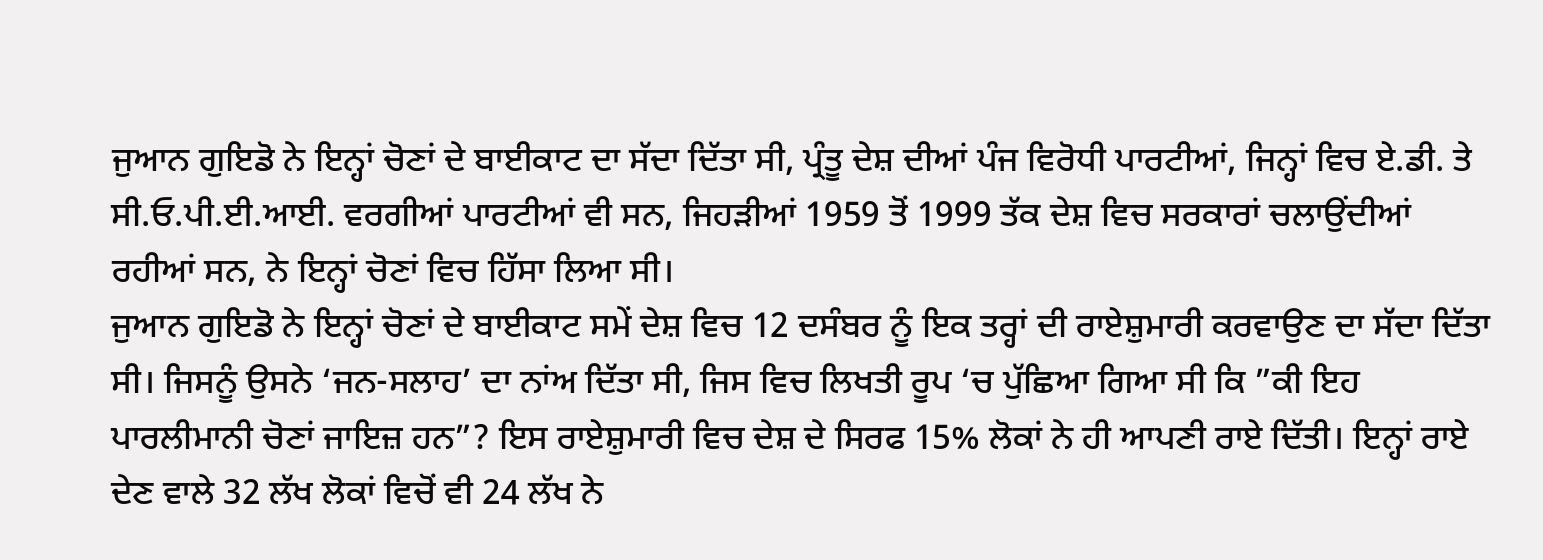ਜੁਆਨ ਗੁਇਡੋ ਨੇ ਇਨ੍ਹਾਂ ਚੋਣਾਂ ਦੇ ਬਾਈਕਾਟ ਦਾ ਸੱਦਾ ਦਿੱਤਾ ਸੀ, ਪ੍ਰੰਤੂ ਦੇਸ਼ ਦੀਆਂ ਪੰਜ ਵਿਰੋਧੀ ਪਾਰਟੀਆਂ, ਜਿਨ੍ਹਾਂ ਵਿਚ ਏ.ਡੀ. ਤੇ ਸੀ.ਓ.ਪੀ.ਈ.ਆਈ. ਵਰਗੀਆਂ ਪਾਰਟੀਆਂ ਵੀ ਸਨ, ਜਿਹੜੀਆਂ 1959 ਤੋਂ 1999 ਤੱਕ ਦੇਸ਼ ਵਿਚ ਸਰਕਾਰਾਂ ਚਲਾਉਂਦੀਆਂ ਰਹੀਆਂ ਸਨ, ਨੇ ਇਨ੍ਹਾਂ ਚੋਣਾਂ ਵਿਚ ਹਿੱਸਾ ਲਿਆ ਸੀ।
ਜੁਆਨ ਗੁਇਡੋ ਨੇ ਇਨ੍ਹਾਂ ਚੋਣਾਂ ਦੇ ਬਾਈਕਾਟ ਸਮੇਂ ਦੇਸ਼ ਵਿਚ 12 ਦਸੰਬਰ ਨੂੰ ਇਕ ਤਰ੍ਹਾਂ ਦੀ ਰਾਏਸ਼ੁਮਾਰੀ ਕਰਵਾਉਣ ਦਾ ਸੱਦਾ ਦਿੱਤਾ ਸੀ। ਜਿਸਨੂੰ ਉਸਨੇ ‘ਜਨ-ਸਲਾਹ’ ਦਾ ਨਾਂਅ ਦਿੱਤਾ ਸੀ, ਜਿਸ ਵਿਚ ਲਿਖਤੀ ਰੂਪ ‘ਚ ਪੁੱਛਿਆ ਗਿਆ ਸੀ ਕਿ ”ਕੀ ਇਹ ਪਾਰਲੀਮਾਨੀ ਚੋਣਾਂ ਜਾਇਜ਼ ਹਨ”? ਇਸ ਰਾਏਸ਼ੁਮਾਰੀ ਵਿਚ ਦੇਸ਼ ਦੇ ਸਿਰਫ 15% ਲੋਕਾਂ ਨੇ ਹੀ ਆਪਣੀ ਰਾਏ ਦਿੱਤੀ। ਇਨ੍ਹਾਂ ਰਾਏ ਦੇਣ ਵਾਲੇ 32 ਲੱਖ ਲੋਕਾਂ ਵਿਚੋਂ ਵੀ 24 ਲੱਖ ਨੇ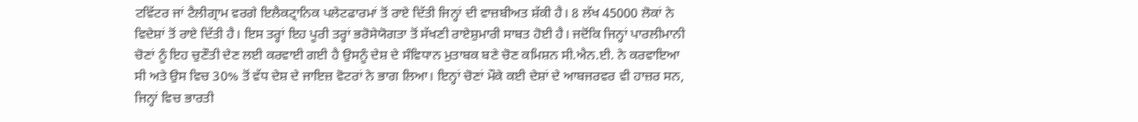ਟਵਿੱਟਰ ਜਾਂ ਟੈਲੀਗ੍ਰਾਮ ਵਰਗੇ ਇਲੈਕਟ੍ਰਾਨਿਕ ਪਲੇਟਫਾਰਮਾਂ ਤੋਂ ਰਾਏ ਦਿੱਤੀ ਜਿਨ੍ਹਾਂ ਦੀ ਵਾਜ਼ਬੀਅਤ ਸ਼ੱਕੀ ਹੈ। 8 ਲੱਖ 45000 ਲੋਕਾਂ ਨੇ ਵਿਦੇਸ਼ਾਂ ਤੋਂ ਰਾਏ ਦਿੱਤੀ ਹੈ। ਇਸ ਤਰ੍ਹਾਂ ਇਹ ਪੂਰੀ ਤਰ੍ਹਾਂ ਭਰੋਸੇਯੋਗਤਾ ਤੋਂ ਸੱਖਣੀ ਰਾਏਸ਼ੁਮਾਰੀ ਸਾਬਤ ਹੋਈ ਹੈ। ਜਦੋਂਕਿ ਜਿਨ੍ਹਾਂ ਪਾਰਲੀਮਾਨੀ ਚੋਣਾਂ ਨੂੰ ਇਹ ਚੁਣੌਤੀ ਦੇਣ ਲਈ ਕਰਵਾਈ ਗਈ ਹੈ ਉਸਨੂੰ ਦੇਸ਼ ਦੇ ਸੰਵਿਧਾਨ ਮੁਤਾਬਕ ਬਣੇ ਚੋਣ ਕਮਿਸ਼ਨ ਸੀ.ਐਨ.ਈ. ਨੇ ਕਰਵਾਇਆ ਸੀ ਅਤੇ ਉਸ ਵਿਚ 30% ਤੋਂ ਵੱਧ ਦੇਸ਼ ਦੇ ਜਾਇਜ਼ ਵੋਟਰਾਂ ਨੇ ਭਾਗ ਲਿਆ। ਇਨ੍ਹਾਂ ਚੋਣਾਂ ਮੌਕੇ ਕਈ ਦੇਸ਼ਾਂ ਦੇ ਆਬਜਰਵਰ ਵੀ ਹਾਜ਼ਰ ਸਨ, ਜਿਨ੍ਹਾਂ ਵਿਚ ਭਾਰਤੀ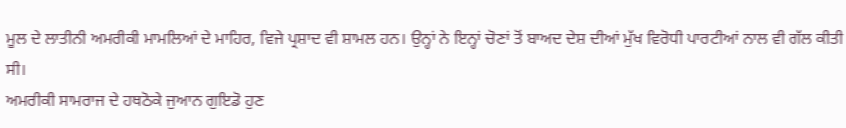ਮੂਲ ਦੇ ਲਾਤੀਨੀ ਅਮਰੀਕੀ ਮਾਮਲਿਆਂ ਦੇ ਮਾਹਿਰ, ਵਿਜੇ ਪ੍ਰਸ਼ਾਦ ਵੀ ਸ਼ਾਮਲ ਹਨ। ਉਨ੍ਹਾਂ ਨੇ ਇਨ੍ਹਾਂ ਚੋਣਾਂ ਤੋਂ ਬਾਅਦ ਦੇਸ਼ ਦੀਆਂ ਮੁੱਖ ਵਿਰੋਧੀ ਪਾਰਟੀਆਂ ਨਾਲ ਵੀ ਗੱਲ ਕੀਤੀ ਸੀ।
ਅਮਰੀਕੀ ਸਾਮਰਾਜ ਦੇ ਹਥਠੋਕੇ ਜੁਆਨ ਗੁਇਡੋ ਹੁਣ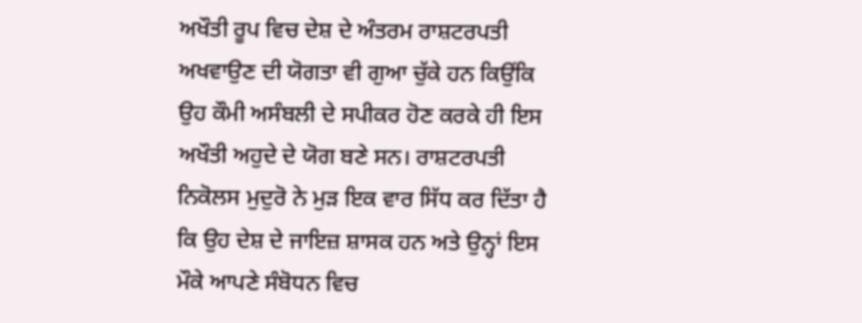ਅਖੌਤੀ ਰੂਪ ਵਿਚ ਦੇਸ਼ ਦੇ ਅੰਤਰਮ ਰਾਸ਼ਟਰਪਤੀ ਅਖਵਾਉਣ ਦੀ ਯੋਗਤਾ ਵੀ ਗੁਆ ਚੁੱਕੇ ਹਨ ਕਿਉਂਕਿ ਉਹ ਕੌਮੀ ਅਸੰਬਲੀ ਦੇ ਸਪੀਕਰ ਹੋਣ ਕਰਕੇ ਹੀ ਇਸ ਅਖੌਤੀ ਅਹੁਦੇ ਦੇ ਯੋਗ ਬਣੇ ਸਨ। ਰਾਸ਼ਟਰਪਤੀ ਨਿਕੋਲਸ ਮੁਦੁਰੋ ਨੇ ਮੁੜ ਇਕ ਵਾਰ ਸਿੱਧ ਕਰ ਦਿੱਤਾ ਹੈ ਕਿ ਉਹ ਦੇਸ਼ ਦੇ ਜਾਇਜ਼ ਸ਼ਾਸਕ ਹਨ ਅਤੇ ਉਨ੍ਹਾਂ ਇਸ ਮੌਕੇ ਆਪਣੇ ਸੰਬੋਧਨ ਵਿਚ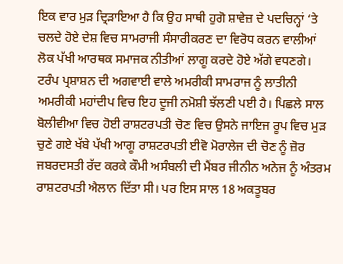ਇਕ ਵਾਰ ਮੁੜ ਦ੍ਰਿੜਾਇਆ ਹੈ ਕਿ ਉਹ ਸਾਥੀ ਹੁਗੋ ਸ਼ਾਵੇਜ਼ ਦੇ ਪਦਚਿਨ੍ਹਾਂ ‘ਤੇ ਚਲਦੇ ਹੋਏ ਦੇਸ਼ ਵਿਚ ਸਾਮਰਾਜੀ ਸੰਸਾਰੀਕਰਣ ਦਾ ਵਿਰੋਧ ਕਰਨ ਵਾਲੀਆਂ ਲੋਕ ਪੱਖੀ ਆਰਥਕ ਸਮਾਜਕ ਨੀਤੀਆਂ ਲਾਗੂ ਕਰਦੇ ਹੋਏ ਅੱਗੇ ਵਧਣਗੇ।
ਟਰੰਪ ਪ੍ਰਸ਼ਾਸ਼ਨ ਦੀ ਅਗਵਾਈ ਵਾਲੇ ਅਮਰੀਕੀ ਸਾਮਰਾਜ ਨੂੰ ਲਾਤੀਨੀ ਅਮਰੀਕੀ ਮਹਾਂਦੀਪ ਵਿਚ ਇਹ ਦੂਜੀ ਨਮੋਸ਼ੀ ਝੱਲਣੀ ਪਈ ਹੈ। ਪਿਛਲੇ ਸਾਲ ਬੋਲੀਵੀਆ ਵਿਚ ਹੋਈ ਰਾਸ਼ਟਰਪਤੀ ਚੋਣ ਵਿਚ ਉਸਨੇ ਜਾਇਜ ਰੂਪ ਵਿਚ ਮੁੜ ਚੁਣੇ ਗਏ ਖੱਬੇ ਪੱਖੀ ਆਗੂ ਰਾਸ਼ਟਰਪਤੀ ਈਵੋ ਮੋਰਾਲੇਜ ਦੀ ਚੋਣ ਨੂੰ ਜ਼ੋਰ ਜਬਰਦਸਤੀ ਰੱਦ ਕਰਕੇ ਕੌਮੀ ਅਸੰਬਲੀ ਦੀ ਮੈਂਬਰ ਜੀਨੀਨ ਅਨੇਜ ਨੂੰ ਅੰਤਰਮ ਰਾਸ਼ਟਰਪਤੀ ਐਲਾਨ ਦਿੱਤਾ ਸੀ। ਪਰ ਇਸ ਸਾਲ 18 ਅਕਤੂਬਰ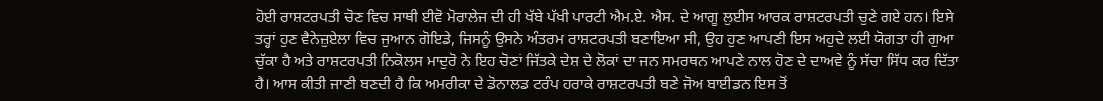ਹੋਈ ਰਾਸ਼ਟਰਪਤੀ ਚੋਣ ਵਿਚ ਸਾਥੀ ਈਵੋ ਮੋਰਾਲੇਜ ਦੀ ਹੀ ਖੱਬੇ ਪੱਖੀ ਪਾਰਟੀ ਐਮ.ਏ. ਐਸ. ਦੇ ਆਗੂ ਲੁਈਸ ਆਰਕ ਰਾਸ਼ਟਰਪਤੀ ਚੁਣੇ ਗਏ ਹਨ। ਇਸੇ ਤਰ੍ਹਾਂ ਹੁਣ ਵੈਨੇਜ਼ੁਏਲਾ ਵਿਚ ਜੁਆਨ ਗੋਇਡੇ, ਜਿਸਨੂੰ ਉਸਨੇ ਅੰਤਰਮ ਰਾਸ਼ਟਰਪਤੀ ਬਣਾਇਆ ਸੀ, ਉਹ ਹੁਣ ਆਪਣੀ ਇਸ ਅਹੁਦੇ ਲਈ ਯੋਗਤਾ ਹੀ ਗੁਆ ਚੁੱਕਾ ਹੈ ਅਤੇ ਰਾਸ਼ਟਰਪਤੀ ਨਿਕੋਲਸ ਮਾਦੁਰੋ ਨੇ ਇਹ ਚੋਣਾਂ ਜਿੱਤਕੇ ਦੇਸ਼ ਦੇ ਲੋਕਾਂ ਦਾ ਜਨ ਸਮਰਥਨ ਆਪਣੇ ਨਾਲ ਹੋਣ ਦੇ ਦਾਅਵੇ ਨੂੰ ਸੱਚਾ ਸਿੱਧ ਕਰ ਦਿੱਤਾ ਹੈ। ਆਸ ਕੀਤੀ ਜਾਣੀ ਬਣਦੀ ਹੈ ਕਿ ਅਮਰੀਕਾ ਦੇ ਡੋਨਾਲਡ ਟਰੰਪ ਹਰਾਕੇ ਰਾਸ਼ਟਰਪਤੀ ਬਣੇ ਜੋਅ ਬਾਈਡਨ ਇਸ ਤੋਂ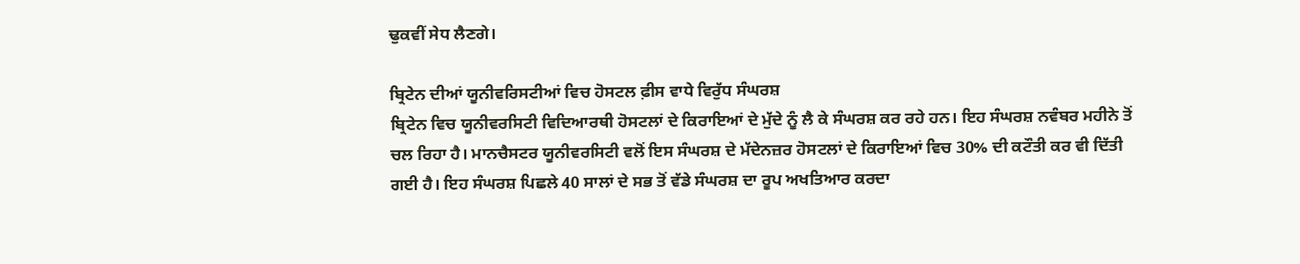ਢੁਕਵੀਂ ਸੇਧ ਲੈਣਗੇ।

ਬ੍ਰਿਟੇਨ ਦੀਆਂ ਯੂਨੀਵਰਿਸਟੀਆਂ ਵਿਚ ਹੋਸਟਲ ਫ਼ੀਸ ਵਾਧੇ ਵਿਰੁੱਧ ਸੰਘਰਸ਼
ਬ੍ਰਿਟੇਨ ਵਿਚ ਯੂਨੀਵਰਸਿਟੀ ਵਿਦਿਆਰਥੀ ਹੋਸਟਲਾਂ ਦੇ ਕਿਰਾਇਆਂ ਦੇ ਮੁੱਦੇ ਨੂੰ ਲੈ ਕੇ ਸੰਘਰਸ਼ ਕਰ ਰਹੇ ਹਨ। ਇਹ ਸੰਘਰਸ਼ ਨਵੰਬਰ ਮਹੀਨੇ ਤੋਂ ਚਲ ਰਿਹਾ ਹੈ। ਮਾਨਚੈਸਟਰ ਯੂਨੀਵਰਸਿਟੀ ਵਲੋਂ ਇਸ ਸੰਘਰਸ਼ ਦੇ ਮੱਦੇਨਜ਼ਰ ਹੋਸਟਲਾਂ ਦੇ ਕਿਰਾਇਆਂ ਵਿਚ 30% ਦੀ ਕਟੌਤੀ ਕਰ ਵੀ ਦਿੱਤੀ ਗਈ ਹੈ। ਇਹ ਸੰਘਰਸ਼ ਪਿਛਲੇ 40 ਸਾਲਾਂ ਦੇ ਸਭ ਤੋਂ ਵੱਡੇ ਸੰਘਰਸ਼ ਦਾ ਰੂਪ ਅਖਤਿਆਰ ਕਰਦਾ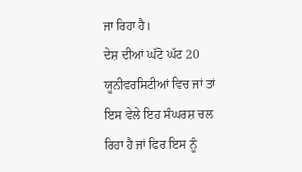ਜਾ ਰਿਹਾ ਹੈ।
ਦੇਸ਼ ਦੀਆਂ ਘੱਟੋ ਘੱਟ 20 ਯੂਨੀਵਰਸਿਟੀਆਂ ਵਿਚ ਜਾਂ ਤਾਂ ਇਸ ਵੇਲੇ ਇਹ ਸੰਘਰਸ਼ ਚਲ ਰਿਹਾ ਹੈ ਜਾਂ ਫਿਰ ਇਸ ਨੂੰ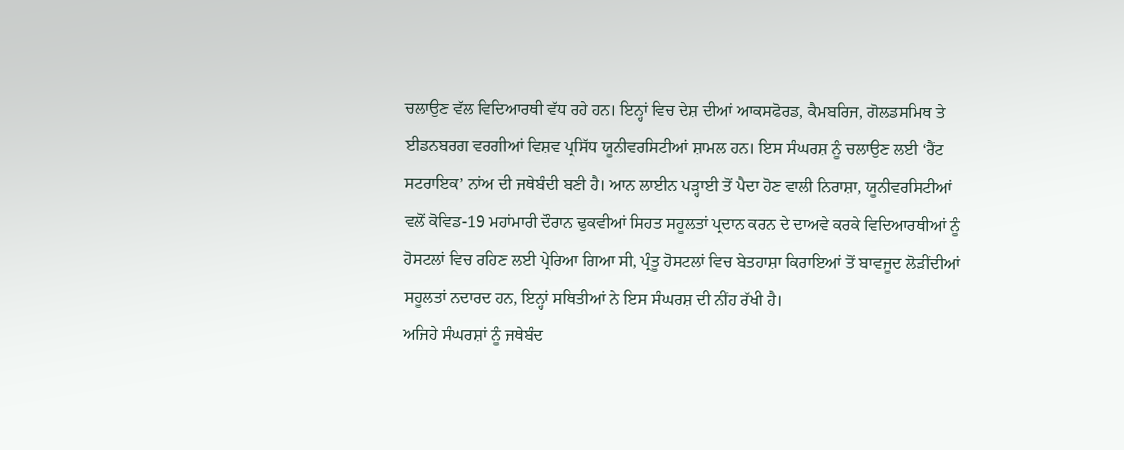ਚਲਾਉਣ ਵੱਲ ਵਿਦਿਆਰਥੀ ਵੱਧ ਰਹੇ ਹਨ। ਇਨ੍ਹਾਂ ਵਿਚ ਦੇਸ਼ ਦੀਆਂ ਆਕਸਫੋਰਡ, ਕੈਮਬਰਿਜ, ਗੋਲਡਸਮਿਥ ਤੇ ਈਡਨਬਰਗ ਵਰਗੀਆਂ ਵਿਸ਼ਵ ਪ੍ਰਸਿੱਧ ਯੂਨੀਵਰਸਿਟੀਆਂ ਸ਼ਾਮਲ ਹਨ। ਇਸ ਸੰਘਰਸ਼ ਨੂੰ ਚਲਾਉਣ ਲਈ ‘ਰੈਂਟ ਸਟਰਾਇਕ’ ਨਾਂਅ ਦੀ ਜਥੇਬੰਦੀ ਬਣੀ ਹੈ। ਆਨ ਲਾਈਨ ਪੜ੍ਹਾਈ ਤੋਂ ਪੈਦਾ ਹੋਣ ਵਾਲੀ ਨਿਰਾਸ਼ਾ, ਯੂਨੀਵਰਸਿਟੀਆਂ ਵਲੋਂ ਕੋਵਿਡ-19 ਮਹਾਂਮਾਰੀ ਦੌਰਾਨ ਢੁਕਵੀਆਂ ਸਿਹਤ ਸਹੂਲਤਾਂ ਪ੍ਰਦਾਨ ਕਰਨ ਦੇ ਦਾਅਵੇ ਕਰਕੇ ਵਿਦਿਆਰਥੀਆਂ ਨੂੰ ਹੋਸਟਲਾਂ ਵਿਚ ਰਹਿਣ ਲਈ ਪ੍ਰੇਰਿਆ ਗਿਆ ਸੀ, ਪ੍ਰੰਤੂ ਹੋਸਟਲਾਂ ਵਿਚ ਬੇਤਹਾਸ਼ਾ ਕਿਰਾਇਆਂ ਤੋਂ ਬਾਵਜੂਦ ਲੋੜੀਂਦੀਆਂ ਸਹੂਲਤਾਂ ਨਦਾਰਦ ਹਨ, ਇਨ੍ਹਾਂ ਸਥਿਤੀਆਂ ਨੇ ਇਸ ਸੰਘਰਸ਼ ਦੀ ਨੀਂਹ ਰੱਖੀ ਹੈ।
ਅਜਿਹੇ ਸੰਘਰਸ਼ਾਂ ਨੂੰ ਜਥੇਬੰਦ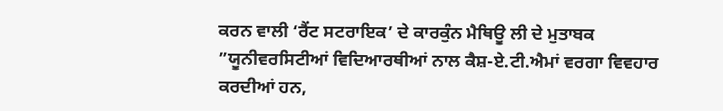ਕਰਨ ਵਾਲੀ ‘ਰੈਂਟ ਸਟਰਾਇਕ’ ਦੇ ਕਾਰਕੁੰਨ ਮੈਥਿਊ ਲੀ ਦੇ ਮੁਤਾਬਕ ”ਯੂਨੀਵਰਸਿਟੀਆਂ ਵਿਦਿਆਰਥੀਆਂ ਨਾਲ ਕੈਸ਼-ਏ.ਟੀ.ਐਮਾਂ ਵਰਗਾ ਵਿਵਹਾਰ ਕਰਦੀਆਂ ਹਨ,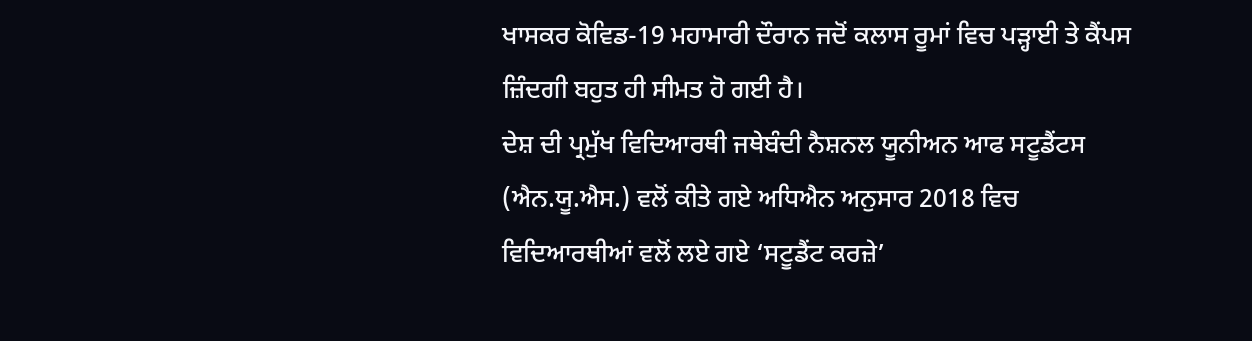ਖਾਸਕਰ ਕੋਵਿਡ-19 ਮਹਾਮਾਰੀ ਦੌਰਾਨ ਜਦੋਂ ਕਲਾਸ ਰੂਮਾਂ ਵਿਚ ਪੜ੍ਹਾਈ ਤੇ ਕੈਂਪਸ ਜ਼ਿੰਦਗੀ ਬਹੁਤ ਹੀ ਸੀਮਤ ਹੋ ਗਈ ਹੈ।
ਦੇਸ਼ ਦੀ ਪ੍ਰਮੁੱਖ ਵਿਦਿਆਰਥੀ ਜਥੇਬੰਦੀ ਨੈਸ਼ਨਲ ਯੂਨੀਅਨ ਆਫ ਸਟੂਡੈਂਟਸ (ਐਨ.ਯੂ.ਐਸ.) ਵਲੋਂ ਕੀਤੇ ਗਏ ਅਧਿਐਨ ਅਨੁਸਾਰ 2018 ਵਿਚ ਵਿਦਿਆਰਥੀਆਂ ਵਲੋਂ ਲਏ ਗਏ ‘ਸਟੂਡੈਂਟ ਕਰਜ਼ੇ’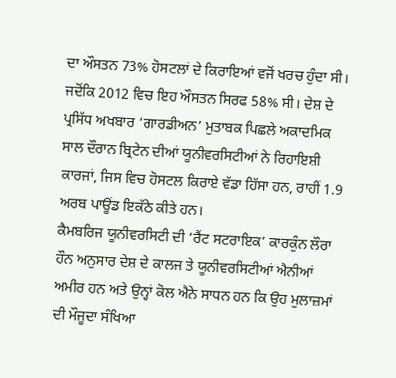ਦਾ ਔਸਤਨ 73% ਹੋਸਟਲਾਂ ਦੇ ਕਿਰਾਇਆਂ ਵਜੋਂ ਖਰਚ ਹੁੰਦਾ ਸੀ। ਜਦੋਂਕਿ 2012 ਵਿਚ ਇਹ ਔਸਤਨ ਸਿਰਫ 58% ਸੀ। ਦੇਸ਼ ਦੇ ਪ੍ਰਸਿੱਧ ਅਖਬਾਰ ‘ਗਾਰਡੀਅਨ’ ਮੁਤਾਬਕ ਪਿਛਲੇ ਅਕਾਦਮਿਕ ਸਾਲ ਦੌਰਾਨ ਬ੍ਰਿਟੇਨ ਦੀਆਂ ਯੂਨੀਵਰਸਿਟੀਆਂ ਨੇ ਰਿਹਾਇਸ਼ੀ ਕਾਰਜਾਂ, ਜਿਸ ਵਿਚ ਹੋਸਟਲ ਕਿਰਾਏ ਵੱਡਾ ਹਿੱਸਾ ਹਨ, ਰਾਹੀਂ 1.9 ਅਰਬ ਪਾਊਂਡ ਇਕੱਠੇ ਕੀਤੇ ਹਨ।
ਕੈਮਬਰਿਜ ਯੂਨੀਵਰਸਿਟੀ ਦੀ ‘ਰੈਂਟ ਸਟਰਾਇਕ’ ਕਾਰਕੁੰਨ ਲੌਰਾ ਹੌਨ ਅਨੁਸਾਰ ਦੇਸ਼ ਦੇ ਕਾਲਜ ਤੇ ਯੂਨੀਵਰਸਿਟੀਆਂ ਐਨੀਆਂ ਅਮੀਰ ਹਨ ਅਤੇ ਉਨ੍ਹਾਂ ਕੋਲ ਐਨੇ ਸਾਧਨ ਹਨ ਕਿ ਉਹ ਮੁਲਾਜ਼ਮਾਂ ਦੀ ਮੌਜੂਦਾ ਸੰਖਿਆ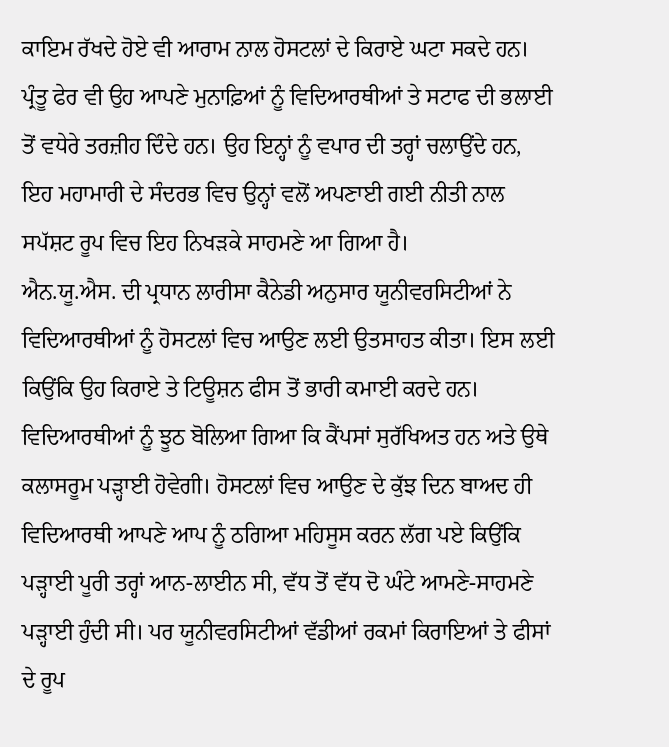ਕਾਇਮ ਰੱਖਦੇ ਹੋਏ ਵੀ ਆਰਾਮ ਨਾਲ ਹੋਸਟਲਾਂ ਦੇ ਕਿਰਾਏ ਘਟਾ ਸਕਦੇ ਹਨ। ਪ੍ਰੰਤੂ ਫੇਰ ਵੀ ਉਹ ਆਪਣੇ ਮੁਨਾਫ਼ਿਆਂ ਨੂੰ ਵਿਦਿਆਰਥੀਆਂ ਤੇ ਸਟਾਫ ਦੀ ਭਲਾਈ ਤੋਂ ਵਧੇਰੇ ਤਰਜ਼ੀਹ ਦਿੰਦੇ ਹਨ। ਉਹ ਇਨ੍ਹਾਂ ਨੂੰ ਵਪਾਰ ਦੀ ਤਰ੍ਹਾਂ ਚਲਾਉਂਦੇ ਹਨ, ਇਹ ਮਹਾਮਾਰੀ ਦੇ ਸੰਦਰਭ ਵਿਚ ਉਨ੍ਹਾਂ ਵਲੋਂ ਅਪਣਾਈ ਗਈ ਨੀਤੀ ਨਾਲ ਸਪੱਸ਼ਟ ਰੂਪ ਵਿਚ ਇਹ ਨਿਖੜਕੇ ਸਾਹਮਣੇ ਆ ਗਿਆ ਹੈ।
ਐਨ.ਯੂ.ਐਸ. ਦੀ ਪ੍ਰਧਾਨ ਲਾਰੀਸਾ ਕੈਨੇਡੀ ਅਨੁਸਾਰ ਯੂਨੀਵਰਸਿਟੀਆਂ ਨੇ ਵਿਦਿਆਰਥੀਆਂ ਨੂੰ ਹੋਸਟਲਾਂ ਵਿਚ ਆਉਣ ਲਈ ਉਤਸਾਹਤ ਕੀਤਾ। ਇਸ ਲਈ ਕਿਉਂਕਿ ਉਹ ਕਿਰਾਏ ਤੇ ਟਿਊਸ਼ਨ ਫੀਸ ਤੋਂ ਭਾਰੀ ਕਮਾਈ ਕਰਦੇ ਹਨ। ਵਿਦਿਆਰਥੀਆਂ ਨੂੰ ਝੂਠ ਬੋਲਿਆ ਗਿਆ ਕਿ ਕੈਂਪਸਾਂ ਸੁਰੱਖਿਅਤ ਹਨ ਅਤੇ ਉਥੇ ਕਲਾਸਰੂਮ ਪੜ੍ਹਾਈ ਹੋਵੇਗੀ। ਹੋਸਟਲਾਂ ਵਿਚ ਆਉਣ ਦੇ ਕੁੱਝ ਦਿਨ ਬਾਅਦ ਹੀ ਵਿਦਿਆਰਥੀ ਆਪਣੇ ਆਪ ਨੂੰ ਠਗਿਆ ਮਹਿਸੂਸ ਕਰਨ ਲੱਗ ਪਏ ਕਿਉਂਕਿ ਪੜ੍ਹਾਈ ਪੂਰੀ ਤਰ੍ਹਾਂ ਆਨ-ਲਾਈਨ ਸੀ, ਵੱਧ ਤੋਂ ਵੱਧ ਦੋ ਘੰਟੇ ਆਮਣੇ-ਸਾਹਮਣੇ ਪੜ੍ਹਾਈ ਹੁੰਦੀ ਸੀ। ਪਰ ਯੂਨੀਵਰਸਿਟੀਆਂ ਵੱਡੀਆਂ ਰਕਮਾਂ ਕਿਰਾਇਆਂ ਤੇ ਫੀਸਾਂ ਦੇ ਰੂਪ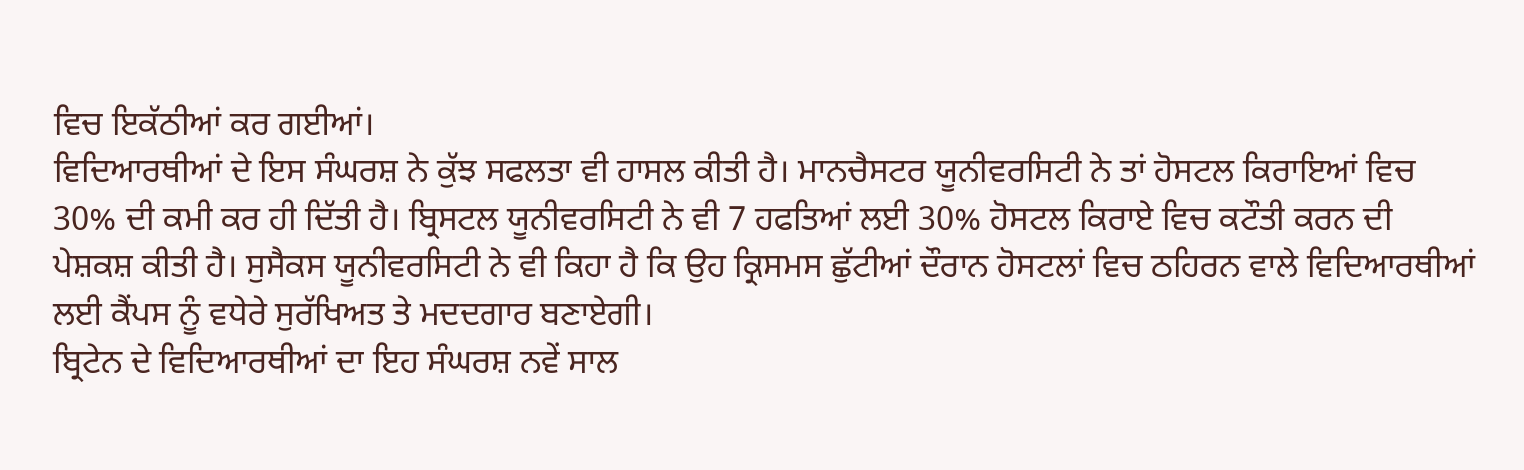ਵਿਚ ਇਕੱਠੀਆਂ ਕਰ ਗਈਆਂ।
ਵਿਦਿਆਰਥੀਆਂ ਦੇ ਇਸ ਸੰਘਰਸ਼ ਨੇ ਕੁੱਝ ਸਫਲਤਾ ਵੀ ਹਾਸਲ ਕੀਤੀ ਹੈ। ਮਾਨਚੈਸਟਰ ਯੂਨੀਵਰਸਿਟੀ ਨੇ ਤਾਂ ਹੋਸਟਲ ਕਿਰਾਇਆਂ ਵਿਚ 30% ਦੀ ਕਮੀ ਕਰ ਹੀ ਦਿੱਤੀ ਹੈ। ਬ੍ਰਿਸਟਲ ਯੂਨੀਵਰਸਿਟੀ ਨੇ ਵੀ 7 ਹਫਤਿਆਂ ਲਈ 30% ਹੋਸਟਲ ਕਿਰਾਏ ਵਿਚ ਕਟੌਤੀ ਕਰਨ ਦੀ ਪੇਸ਼ਕਸ਼ ਕੀਤੀ ਹੈ। ਸੁਸੈਕਸ ਯੂਨੀਵਰਸਿਟੀ ਨੇ ਵੀ ਕਿਹਾ ਹੈ ਕਿ ਉਹ ਕ੍ਰਿਸਮਸ ਛੁੱਟੀਆਂ ਦੌਰਾਨ ਹੋਸਟਲਾਂ ਵਿਚ ਠਹਿਰਨ ਵਾਲੇ ਵਿਦਿਆਰਥੀਆਂ ਲਈ ਕੈਂਪਸ ਨੂੰ ਵਧੇਰੇ ਸੁਰੱਖਿਅਤ ਤੇ ਮਦਦਗਾਰ ਬਣਾਏਗੀ।
ਬ੍ਰਿਟੇਨ ਦੇ ਵਿਦਿਆਰਥੀਆਂ ਦਾ ਇਹ ਸੰਘਰਸ਼ ਨਵੇਂ ਸਾਲ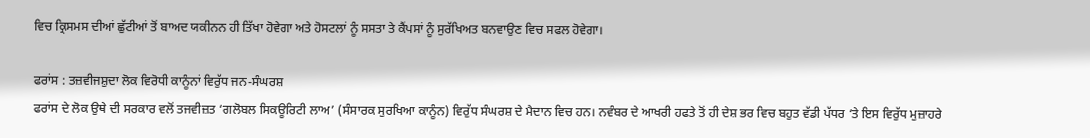ਵਿਚ ਕ੍ਰਿਸਮਸ ਦੀਆਂ ਛੁੱਟੀਆਂ ਤੋਂ ਬਾਅਦ ਯਕੀਨਨ ਹੀ ਤਿੱਖਾ ਹੋਵੇਗਾ ਅਤੇ ਹੋਸਟਲਾਂ ਨੂੰ ਸਸਤਾ ਤੇ ਕੈਂਪਸਾਂ ਨੂੰ ਸੁਰੱਖਿਅਤ ਬਨਵਾਉਣ ਵਿਚ ਸਫਲ ਹੋਵੇਗਾ।

ਫਰਾਂਸ : ਤਜ਼ਵੀਜਸ਼ੁਦਾ ਲੋਕ ਵਿਰੋਧੀ ਕਾਨੂੰਨਾਂ ਵਿਰੁੱਧ ਜਨ-ਸੰਘਰਸ਼
ਫਰਾਂਸ ਦੇ ਲੋਕ ਉਥੇ ਦੀ ਸਰਕਾਰ ਵਲੋਂ ਤਜਵੀਜ਼ਤ ‘ਗਲੋਬਲ ਸਿਕਊਰਿਟੀ ਲਾਅ’ (ਸੰਸਾਰਕ ਸੁਰਖਿਆ ਕਾਨੂੰਨ) ਵਿਰੁੱਧ ਸੰਘਰਸ਼ ਦੇ ਮੈਦਾਨ ਵਿਚ ਹਨ। ਨਵੰਬਰ ਦੇ ਆਖਰੀ ਹਫਤੇ ਤੋਂ ਹੀ ਦੇਸ਼ ਭਰ ਵਿਚ ਬਹੁਤ ਵੱਡੀ ਪੱਧਰ ‘ਤੇ ਇਸ ਵਿਰੁੱਧ ਮੁਜ਼ਾਹਰੇ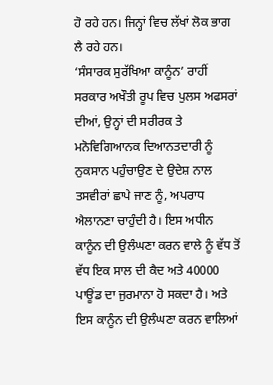ਹੋ ਰਹੇ ਹਨ। ਜਿਨ੍ਹਾਂ ਵਿਚ ਲੱਖਾਂ ਲੋਕ ਭਾਗ ਲੈ ਰਹੇ ਹਨ।
‘ਸੰਸਾਰਕ ਸੁਰੱਖਿਆ ਕਾਨੂੰਨ’ ਰਾਹੀਂ ਸਰਕਾਰ ਅਖੌਤੀ ਰੂਪ ਵਿਚ ਪੁਲਸ ਅਫਸਰਾਂ ਦੀਆਂ, ਉਨ੍ਹਾਂ ਦੀ ਸਰੀਰਕ ਤੇ ਮਨੋਵਿਗਿਆਨਕ ਦਿਆਨਤਦਾਰੀ ਨੂੰ ਨੁਕਸਾਨ ਪਹੁੰਚਾਉਣ ਦੇ ਉਦੇਸ਼ ਨਾਲ ਤਸਵੀਰਾਂ ਛਾਪੇ ਜਾਣ ਨੂੰ, ਅਪਰਾਧ ਐਲਾਨਣਾ ਚਾਹੁੰਦੀ ਹੈ। ਇਸ ਅਧੀਨ ਕਾਨੂੰਨ ਦੀ ਉਲੰਘਣਾ ਕਰਨ ਵਾਲੇ ਨੂੰ ਵੱਧ ਤੋਂ ਵੱਧ ਇਕ ਸਾਲ ਦੀ ਕੈਦ ਅਤੇ 40000 ਪਾਊਂਡ ਦਾ ਜੁਰਮਾਨਾ ਹੋ ਸਕਦਾ ਹੈ। ਅਤੇ ਇਸ ਕਾਨੂੰਨ ਦੀ ਉਲੰਘਣਾ ਕਰਨ ਵਾਲਿਆਂ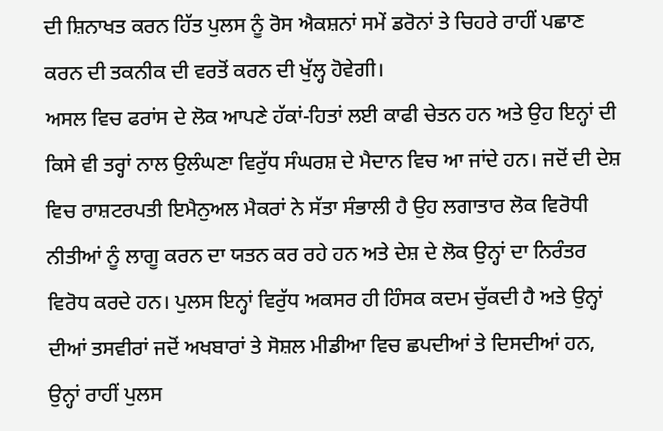ਦੀ ਸ਼ਿਨਾਖਤ ਕਰਨ ਹਿੱਤ ਪੁਲਸ ਨੂੰ ਰੋਸ ਐਕਸ਼ਨਾਂ ਸਮੇਂ ਡਰੋਨਾਂ ਤੇ ਚਿਹਰੇ ਰਾਹੀਂ ਪਛਾਣ ਕਰਨ ਦੀ ਤਕਨੀਕ ਦੀ ਵਰਤੋਂ ਕਰਨ ਦੀ ਖੁੱਲ੍ਹ ਹੋਵੇਗੀ।
ਅਸਲ ਵਿਚ ਫਰਾਂਸ ਦੇ ਲੋਕ ਆਪਣੇ ਹੱਕਾਂ-ਹਿਤਾਂ ਲਈ ਕਾਫੀ ਚੇਤਨ ਹਨ ਅਤੇ ਉਹ ਇਨ੍ਹਾਂ ਦੀ ਕਿਸੇ ਵੀ ਤਰ੍ਹਾਂ ਨਾਲ ਉਲੰਘਣਾ ਵਿਰੁੱਧ ਸੰਘਰਸ਼ ਦੇ ਮੈਦਾਨ ਵਿਚ ਆ ਜਾਂਦੇ ਹਨ। ਜਦੋਂ ਦੀ ਦੇਸ਼ ਵਿਚ ਰਾਸ਼ਟਰਪਤੀ ਇਮੈਨੁਅਲ ਮੈਕਰਾਂ ਨੇ ਸੱਤਾ ਸੰਭਾਲੀ ਹੈ ਉਹ ਲਗਾਤਾਰ ਲੋਕ ਵਿਰੋਧੀ ਨੀਤੀਆਂ ਨੂੰ ਲਾਗੂ ਕਰਨ ਦਾ ਯਤਨ ਕਰ ਰਹੇ ਹਨ ਅਤੇ ਦੇਸ਼ ਦੇ ਲੋਕ ਉਨ੍ਹਾਂ ਦਾ ਨਿਰੰਤਰ ਵਿਰੋਧ ਕਰਦੇ ਹਨ। ਪੁਲਸ ਇਨ੍ਹਾਂ ਵਿਰੁੱਧ ਅਕਸਰ ਹੀ ਹਿੰਸਕ ਕਦਮ ਚੁੱਕਦੀ ਹੈ ਅਤੇ ਉਨ੍ਹਾਂ ਦੀਆਂ ਤਸਵੀਰਾਂ ਜਦੋਂ ਅਖਬਾਰਾਂ ਤੇ ਸੋਸ਼ਲ ਮੀਡੀਆ ਵਿਚ ਛਪਦੀਆਂ ਤੇ ਦਿਸਦੀਆਂ ਹਨ, ਉਨ੍ਹਾਂ ਰਾਹੀਂ ਪੁਲਸ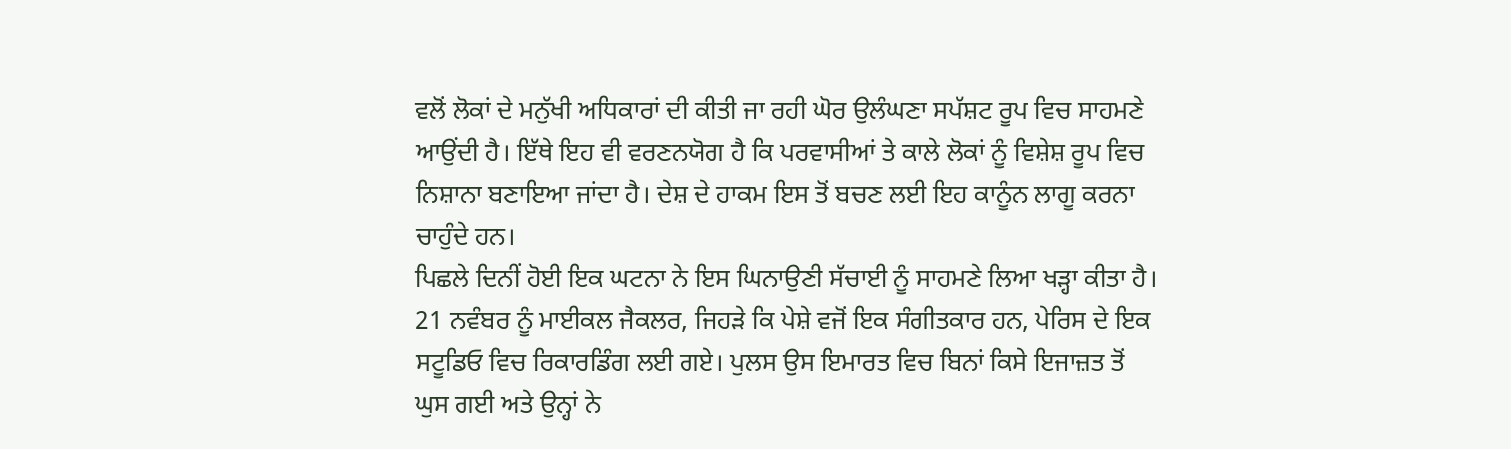ਵਲੋਂ ਲੋਕਾਂ ਦੇ ਮਨੁੱਖੀ ਅਧਿਕਾਰਾਂ ਦੀ ਕੀਤੀ ਜਾ ਰਹੀ ਘੋਰ ਉਲੰਘਣਾ ਸਪੱਸ਼ਟ ਰੂਪ ਵਿਚ ਸਾਹਮਣੇ ਆਉਂਦੀ ਹੈ। ਇੱਥੇ ਇਹ ਵੀ ਵਰਣਨਯੋਗ ਹੈ ਕਿ ਪਰਵਾਸੀਆਂ ਤੇ ਕਾਲੇ ਲੋਕਾਂ ਨੂੰ ਵਿਸ਼ੇਸ਼ ਰੂਪ ਵਿਚ ਨਿਸ਼ਾਨਾ ਬਣਾਇਆ ਜਾਂਦਾ ਹੈ। ਦੇਸ਼ ਦੇ ਹਾਕਮ ਇਸ ਤੋਂ ਬਚਣ ਲਈ ਇਹ ਕਾਨੂੰਨ ਲਾਗੂ ਕਰਨਾ ਚਾਹੁੰਦੇ ਹਨ।
ਪਿਛਲੇ ਦਿਨੀਂ ਹੋਈ ਇਕ ਘਟਨਾ ਨੇ ਇਸ ਘਿਨਾਉਣੀ ਸੱਚਾਈ ਨੂੰ ਸਾਹਮਣੇ ਲਿਆ ਖੜ੍ਹਾ ਕੀਤਾ ਹੈ। 21 ਨਵੰਬਰ ਨੂੰ ਮਾਈਕਲ ਜੈਕਲਰ, ਜਿਹੜੇ ਕਿ ਪੇਸ਼ੇ ਵਜੋਂ ਇਕ ਸੰਗੀਤਕਾਰ ਹਨ, ਪੇਰਿਸ ਦੇ ਇਕ ਸਟੂਡਿਓ ਵਿਚ ਰਿਕਾਰਡਿੰਗ ਲਈ ਗਏ। ਪੁਲਸ ਉਸ ਇਮਾਰਤ ਵਿਚ ਬਿਨਾਂ ਕਿਸੇ ਇਜਾਜ਼ਤ ਤੋਂ ਘੁਸ ਗਈ ਅਤੇ ਉਨ੍ਹਾਂ ਨੇ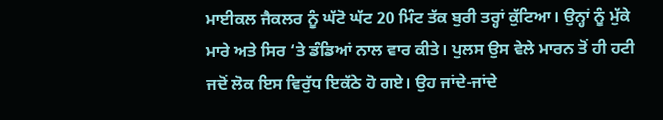ਮਾਈਕਲ ਜੈਕਲਰ ਨੂੰ ਘੱਟੋ ਘੱਟ 20 ਮਿੰਟ ਤੱਕ ਬੁਰੀ ਤਰ੍ਹਾਂ ਕੁੱਟਿਆ। ਉਨ੍ਹਾਂ ਨੂੰ ਮੁੱਕੇ ਮਾਰੇ ਅਤੇ ਸਿਰ ‘ਤੇ ਡੰਡਿਆਂ ਨਾਲ ਵਾਰ ਕੀਤੇ। ਪੁਲਸ ਉਸ ਵੇਲੇ ਮਾਰਨ ਤੋਂ ਹੀ ਹਟੀ ਜਦੋਂ ਲੋਕ ਇਸ ਵਿਰੁੱਧ ਇਕੱਠੇ ਹੋ ਗਏ। ਉਹ ਜਾਂਦੇ-ਜਾਂਦੇ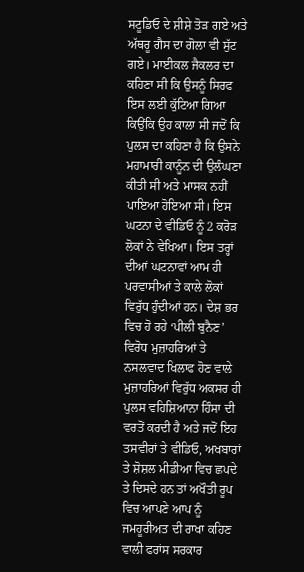ਸਟੂਡਿਓ ਦੇ ਸ਼ੀਸ਼ੇ ਤੋੜ ਗਏ ਅਤੇ ਅੱਥਰੂ ਗੈਸ ਦਾ ਗੋਲਾ ਵੀ ਸੁੱਟ ਗਏ। ਮਾਈਕਲ ਜੈਕਲਰ ਦਾ ਕਹਿਣਾ ਸੀ ਕਿ ਉਸਨੂੰ ਸਿਰਫ ਇਸ ਲਈ ਕੁੱਟਿਆ ਗਿਆ ਕਿਉਂਕਿ ਉਹ ਕਾਲਾ ਸੀ ਜਦੋਂ ਕਿ ਪੁਲਸ ਦਾ ਕਹਿਣਾ ਹੈ ਕਿ ਉਸਨੇ ਮਹਾਮਾਰੀ ਕਾਨੂੰਨ ਦੀ ਉਲੰਘਣਾ ਕੀਤੀ ਸੀ ਅਤੇ ਮਾਸਕ ਨਹੀਂ ਪਾਇਆ ਹੋਇਆ ਸੀ। ਇਸ ਘਟਨਾ ਦੇ ਵੀਡਿਓ ਨੂੰ 2 ਕਰੋੜ ਲੋਕਾਂ ਨੇ ਵੇਖਿਆ। ਇਸ ਤਰ੍ਹਾਂ ਦੀਆਂ ਘਟਨਾਵਾਂ ਆਮ ਹੀ ਪਰਵਾਸੀਆਂ ਤੇ ਕਾਲੇ ਲੋਕਾਂ ਵਿਰੁੱਧ ਹੁੰਦੀਆਂ ਹਨ। ਦੇਸ਼ ਭਰ ਵਿਚ ਹੋ ਰਹੇ ‘ਪੀਲੀ ਬੁਨੈਣ’ ਵਿਰੋਧ ਮੁਜ਼ਾਹਰਿਆਂ ਤੇ ਨਸਲਵਾਦ ਖਿਲਾਫ ਹੋਣ ਵਾਲੇ ਮੁਜ਼ਾਹਰਿਆਂ ਵਿਰੁੱਧ ਅਕਸਰ ਹੀ ਪੁਲਸ ਵਹਿਸ਼ਿਆਨਾ ਹਿੰਸਾ ਦੀ ਵਰਤੋਂ ਕਰਦੀ ਹੈ ਅਤੇ ਜਦੋਂ ਇਹ ਤਸਵੀਰਾਂ ਤੇ ਵੀਡਿਓ, ਅਖਬਾਰਾਂ ਤੇ ਸ਼ੋਸ਼ਲ ਮੀਡੀਆ ਵਿਚ ਛਪਦੇ ਤੇ ਦਿਸਦੇ ਹਨ ਤਾਂ ਅਖੌਤੀ ਰੂਪ ਵਿਚ ਆਪਣੇ ਆਪ ਨੂੰ ਜਮਹੂਰੀਅਤ ਦੀ ਰਾਖਾ ਕਹਿਣ ਵਾਲੀ ਫਰਾਂਸ ਸਰਕਾਰ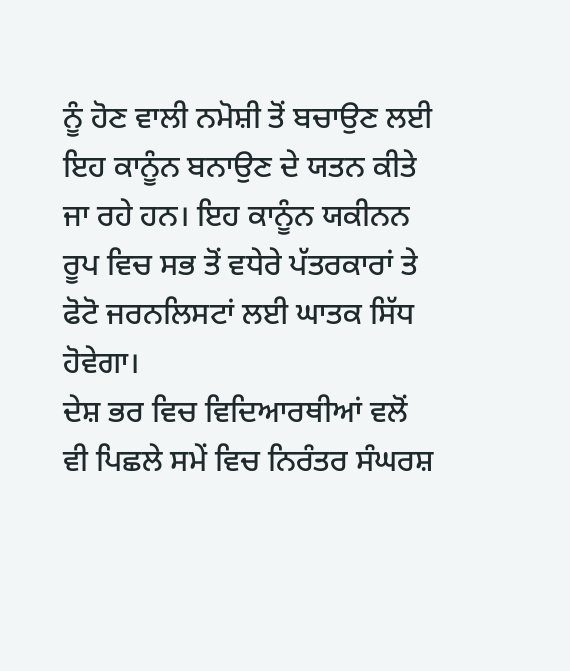ਨੂੰ ਹੋਣ ਵਾਲੀ ਨਮੋਸ਼ੀ ਤੋਂ ਬਚਾਉਣ ਲਈ ਇਹ ਕਾਨੂੰਨ ਬਨਾਉਣ ਦੇ ਯਤਨ ਕੀਤੇ ਜਾ ਰਹੇ ਹਨ। ਇਹ ਕਾਨੂੰਨ ਯਕੀਨਨ ਰੂਪ ਵਿਚ ਸਭ ਤੋਂ ਵਧੇਰੇ ਪੱਤਰਕਾਰਾਂ ਤੇ ਫੋਟੋ ਜਰਨਲਿਸਟਾਂ ਲਈ ਘਾਤਕ ਸਿੱਧ ਹੋਵੇਗਾ।
ਦੇਸ਼ ਭਰ ਵਿਚ ਵਿਦਿਆਰਥੀਆਂ ਵਲੋਂ ਵੀ ਪਿਛਲੇ ਸਮੇਂ ਵਿਚ ਨਿਰੰਤਰ ਸੰਘਰਸ਼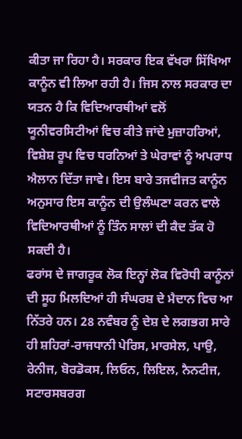ਕੀਤਾ ਜਾ ਰਿਹਾ ਹੈ। ਸਰਕਾਰ ਇਕ ਵੱਖਰਾ ਸਿੱਖਿਆ ਕਾਨੂੰਨ ਵੀ ਲਿਆ ਰਹੀ ਹੈ। ਜਿਸ ਨਾਲ ਸਰਕਾਰ ਦਾ ਯਤਨ ਹੈ ਕਿ ਵਿਦਿਆਰਥੀਆਂ ਵਲੋਂ ਯੂਨੀਵਰਸਿਟੀਆਂ ਵਿਚ ਕੀਤੇ ਜਾਂਦੇ ਮੁਜ਼ਾਹਰਿਆਂ, ਵਿਸ਼ੇਸ਼ ਰੂਪ ਵਿਚ ਧਰਨਿਆਂ ਤੇ ਘੇਰਾਵਾਂ ਨੂੰ ਅਪਰਾਧ ਐਲਾਨ ਦਿੱਤਾ ਜਾਵੇ। ਇਸ ਬਾਰੇ ਤਜਵੀਜਤ ਕਾਨੂੰਨ ਅਨੁਸਾਰ ਇਸ ਕਾਨੂੰਨ ਦੀ ਉਲੰਘਣਾ ਕਰਨ ਵਾਲੇ ਵਿਦਿਆਰਥੀਆਂ ਨੂੰ ਤਿੰਨ ਸਾਲਾਂ ਦੀ ਕੈਦ ਤੱਕ ਹੋ ਸਕਦੀ ਹੈ।
ਫਰਾਂਸ ਦੇ ਜਾਗਰੂਕ ਲੋਕ ਇਨ੍ਹਾਂ ਲੋਕ ਵਿਰੋਧੀ ਕਾਨੂੰਨਾਂ ਦੀ ਸੂਹ ਮਿਲਦਿਆਂ ਹੀ ਸੰਘਰਸ਼ ਦੇ ਮੈਦਾਨ ਵਿਚ ਆ ਨਿੱਤਰੇ ਹਨ। 28 ਨਵੰਬਰ ਨੂੰ ਦੇਸ਼ ਦੇ ਲਗਭਗ ਸਾਰੇ ਹੀ ਸ਼ਹਿਰਾਂ-ਰਾਜਧਾਨੀ ਪੇਰਿਸ, ਮਾਰਸੇਲ, ਪਾਉ, ਰੇਨੀਜ, ਬੋਰਡੋਕਸ, ਲਿਓਨ, ਲਿਇਲ, ਨੈਨਟੀਜ, ਸਟਾਰਸਬਰਗ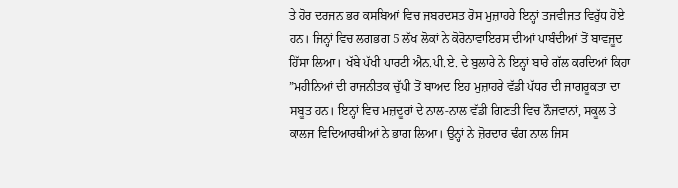ਤੇ ਹੋਰ ਦਰਜਨ ਭਰ ਕਸਬਿਆਂ ਵਿਚ ਜਬਰਦਸਤ ਰੋਸ ਮੁਜ਼ਾਹਰੇ ਇਨ੍ਹਾਂ ਤਜਵੀਜਤ ਵਿਰੁੱਧ ਹੋਏ ਹਨ। ਜਿਨ੍ਹਾਂ ਵਿਚ ਲਗਭਗ 5 ਲੱਖ ਲੋਕਾਂ ਨੇ ਕੋਰੋਨਾਵਾਇਰਸ ਦੀਆਂ ਪਾਬੰਦੀਆਂ ਤੋਂ ਬਾਵਜੂਦ ਹਿੱਸਾ ਲਿਆ। ਖੱਬੇ ਪੱਖੀ ਪਾਰਟੀ ਐਨ.ਪੀ.ਏ. ਦੇ ਬੁਲਾਰੇ ਨੇ ਇਨ੍ਹਾਂ ਬਾਰੇ ਗੱਲ ਕਰਦਿਆਂ ਕਿਹਾ ”ਮਹੀਨਿਆਂ ਦੀ ਰਾਜਨੀਤਕ ਚੁੱਪੀ ਤੋਂ ਬਾਅਦ ਇਹ ਮੁਜ਼ਾਹਰੇ ਵੱਡੀ ਪੱਧਰ ਦੀ ਜਾਗਰੂਕਤਾ ਦਾ ਸਬੂਤ ਹਨ। ਇਨ੍ਹਾਂ ਵਿਚ ਮਜ਼ਦੂਰਾਂ ਦੇ ਨਾਲ-ਨਾਲ ਵੱਡੀ ਗਿਣਤੀ ਵਿਚ ਨੌਜਵਾਨਾਂ, ਸਕੂਲ ਤੇ ਕਾਲਜ ਵਿਦਿਆਰਥੀਆਂ ਨੇ ਭਾਗ ਲਿਆ। ਉਨ੍ਹਾਂ ਨੇ ਜ਼ੋਰਦਾਰ ਢੰਗ ਨਾਲ ਜਿਸ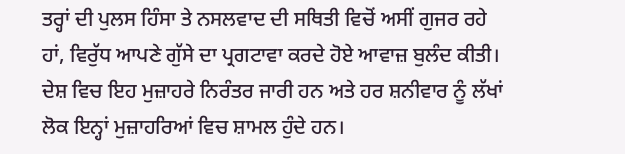ਤਰ੍ਹਾਂ ਦੀ ਪੁਲਸ ਹਿੰਸਾ ਤੇ ਨਸਲਵਾਦ ਦੀ ਸਥਿਤੀ ਵਿਚੋਂ ਅਸੀਂ ਗੁਜਰ ਰਹੇ ਹਾਂ, ਵਿਰੁੱਧ ਆਪਣੇ ਗੁੱਸੇ ਦਾ ਪ੍ਰਗਟਾਵਾ ਕਰਦੇ ਹੋਏ ਆਵਾਜ਼ ਬੁਲੰਦ ਕੀਤੀ।
ਦੇਸ਼ ਵਿਚ ਇਹ ਮੁਜ਼ਾਹਰੇ ਨਿਰੰਤਰ ਜਾਰੀ ਹਨ ਅਤੇ ਹਰ ਸ਼ਨੀਵਾਰ ਨੂੰ ਲੱਖਾਂ ਲੋਕ ਇਨ੍ਹਾਂ ਮੁਜ਼ਾਹਰਿਆਂ ਵਿਚ ਸ਼ਾਮਲ ਹੁੰਦੇ ਹਨ।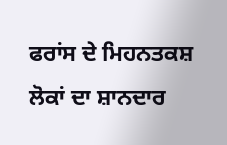ਫਰਾਂਸ ਦੇ ਮਿਹਨਤਕਸ਼ ਲੋਕਾਂ ਦਾ ਸ਼ਾਨਦਾਰ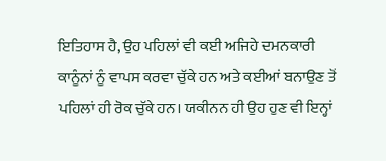ਇਤਿਹਾਸ ਹੈ, ਉਹ ਪਹਿਲਾਂ ਵੀ ਕਈ ਅਜਿਹੇ ਦਮਨਕਾਰੀ ਕਾਨੂੰਨਾਂ ਨੂੰ ਵਾਪਸ ਕਰਵਾ ਚੁੱਕੇ ਹਨ ਅਤੇ ਕਈਆਂ ਬਨਾਉਣ ਤੋਂ ਪਹਿਲਾਂ ਹੀ ਰੋਕ ਚੁੱਕੇ ਹਨ। ਯਕੀਨਨ ਹੀ ਉਹ ਹੁਣ ਵੀ ਇਨ੍ਹਾਂ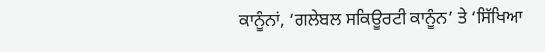ਕਾਨੂੰਨਾਂ, ‘ਗਲੇਬਲ ਸਕਿਊਰਟੀ ਕਾਨੂੰਨ’ ਤੇ ‘ਸਿੱਖਿਆ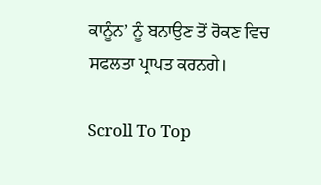ਕਾਨੂੰਨ’ ਨੂੰ ਬਨਾਉਣ ਤੋਂ ਰੋਕਣ ਵਿਚ ਸਫਲਤਾ ਪ੍ਰਾਪਤ ਕਰਨਗੇ।

Scroll To Top